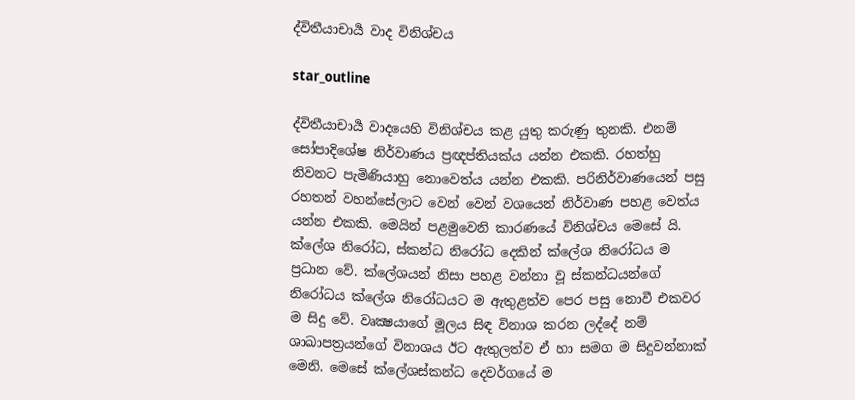ද්විතීයාචාර්‍ය වාද විනිශ්චය

star_outline

ද්විතීයාචාර්‍ය වාදයෙහි විනිශ්චය කළ යුතු කරුණු තුනකි. එනම් සෝපාදිශේෂ නිර්වාණය ප්‍රඥප්තියක්ය යන්න එකකි. රහත්හු නිවනට පැමිණියාහු නොවෙත්ය යන්න එකකි. පරිනිර්වාණයෙන් පසු රහතන් වහන්සේලාට වෙන් වෙන් වශයෙන් නිර්වාණ පහළ වෙත්ය යන්න එකකි. මෙයින් පළමුවෙනි කාරණයේ විනිශ්චය මෙසේ යි. ක්ලේශ නිරෝධ, ස්කන්ධ නිරෝධ දෙකින් ක්ලේශ නිරෝධය ම ප්‍රධාන වේ. ක්ලේශයන් නිසා පහළ වන්නා වූ ස්කන්ධයන්ගේ නිරෝධය ක්ලේශ නිරෝධයට ම ඇතුළත්ව පෙර පසු නොවී එකවර ම සිදු වේ. වෘක්‍ෂයාගේ මූලය සිඳ විනාශ කරන ලද්දේ නම් ශාඛාපත්‍රයන්ගේ විනාශය ඊට ඇතුලත්ව ඒ හා සමග ම සිදුවන්නාක් මෙනි. මෙසේ ක්ලේශස්කන්ධ දෙවර්ගයේ ම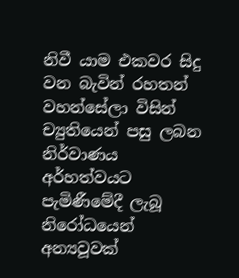නිවී යාම එකවර සිදු වන බැවින් රහතන් වහන්සේලා විසින් ච්‍යුතියෙන් පසු ලබන නිර්වාණය අර්හත්වයට පැමිණීමේදී ලැබූ නිරෝධයෙන් අන්‍යවූවක්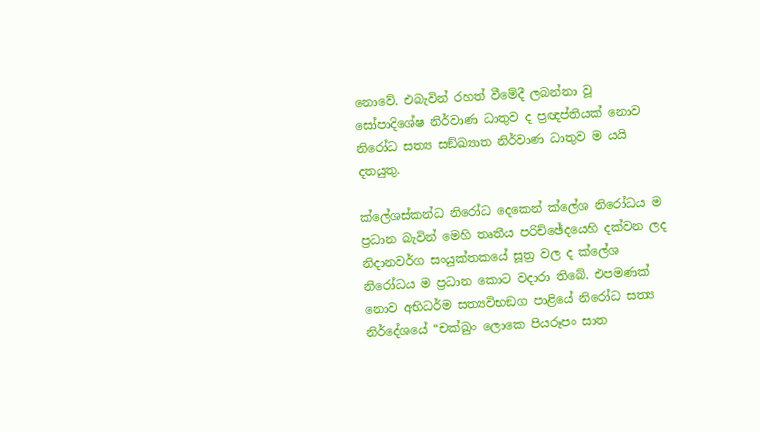නොවේ. එබැවින් රහත් වීමේදී ලබන්නා වූ සෝපාදිශේෂ නිර්වාණ ධාතුව ද ප්‍රඥප්තියක් නොව නිරෝධ සත්‍ය සඞ්ඛ්‍යාත නිර්වාණ ධාතුව ම යයි දතයුතු.

ක්ලේශස්කන්ධ නිරෝධ දෙකෙන් ක්ලේශ නිරෝධය ම ප්‍රධාන බැවින් මෙහි තෘතීය පරිච්ඡේදයෙහි දක්වන ලද නිදානවර්ග සංයුක්තකයේ සූත්‍ර වල ද ක්ලේශ නිරෝධය ම ප්‍රධාන කොට වදාරා තිබේ. එපමණක් නොව අභිධර්ම සත්‍යවිභඞග පාළියේ නිරෝධ සත්‍ය නිර්දේශයේ “චක්ඛුං ලොකෙ පියරූපං සාත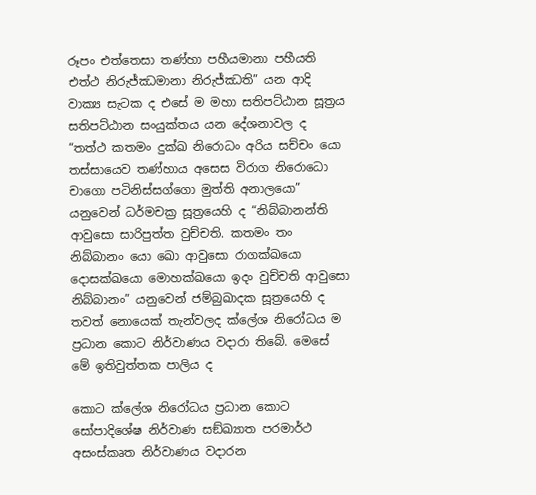රූපං එත්තෙසා තණ්හා පහීයමානා පහීයති එත්ථ නිරුජ්ඣමානා නිරුජ්ඣති” යන ආදි වාක්‍ය සැටක ද එසේ ම මහා සතිපට්ඨාන සූත්‍රය සතිපට්ඨාන සංයුක්තය යන දේශනාවල ද “තත්ථ කතමං දුක්ඛ නිරොධං අරිය සච්චං යො තස්සායෙව තණ්හාය අසෙස විරාග නිරොධො චාගො පටිනිස්සග්ගො මුත්ති අනාලයො” යනුවෙන් ධර්මචක්‍ර සූත්‍රයෙහි ද “නිබ්බානන්ති ආවුසො සාරිපුත්ත වුච්චති. කතමං තං නිබ්බානං යො ඛො ආවුසො රාගක්ඛයො දොසක්ඛයො මොහක්ඛයො ඉදං වුච්චති ආවුසො නිබ්බානං” යනුවෙන් ජම්බුඛාදක සූත්‍රයෙහි ද තවත් නොයෙක් තැන්වලද ක්ලේශ නිරෝධය ම ප්‍රධාන කොට නිර්වාණය වදාරා තිබේ. මෙසේ මේ ඉතිවුත්තක පාලිය ද

කොට ක්ලේශ නිරෝධය ප්‍රධාන කොට සෝපාදිශේෂ නිර්වාණ සඞ්ඛ්‍යාත පරමාර්ථ අසංස්කෘත නිර්වාණය වදාරන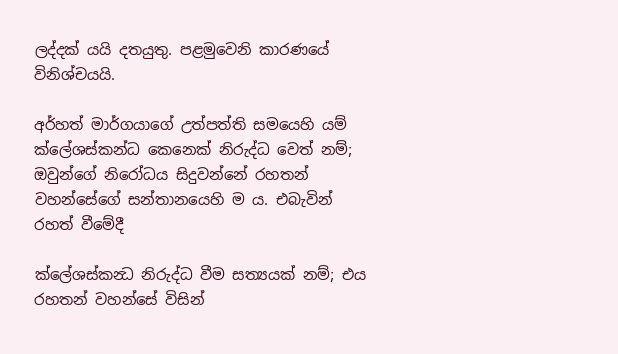ලද්දක් යයි දතයුතු. පළමුවෙනි කාරණයේ විනිශ්චයයි.

අර්හත් මාර්ගයාගේ උත්පත්ති සමයෙහි යම් ක්ලේශස්කන්ධ කෙනෙක් නිරුද්ධ වෙත් නම්; ඔවුන්ගේ නිරෝධය සිදුවන්නේ රහතන් වහන්සේගේ සන්තානයෙහි ම ය. එබැවින් රහත් වීමේදී

ක්ලේශස්කන්‍ධ නිරුද්ධ වීම සත්‍යයක් නම්; එය රහතන් වහන්සේ විසින්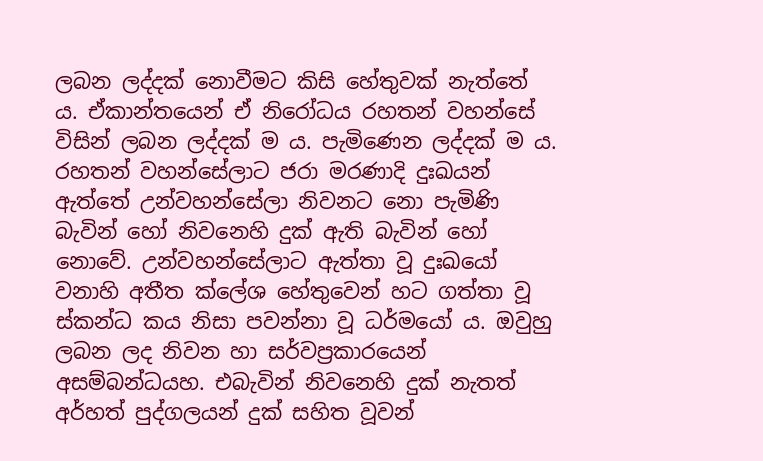ලබන ලද්දක් නොවීමට කිසි හේතුවක් නැත්තේ ය. ඒකාන්තයෙන් ඒ නිරෝධය රහතන් වහන්සේ විසින් ලබන ලද්දක් ම ය. පැමිණෙන ලද්දක් ම ය. රහතන් වහන්සේලාට ජරා මරණාදි දුඃඛයන් ඇත්තේ උන්වහන්සේලා නිවනට නො පැමිණි බැවින් හෝ නිවනෙහි දුක් ඇති බැවින් හෝ නොවේ. උන්වහන්සේලාට ඇත්තා වූ දුඃඛයෝ වනාහි අතීත ක්ලේශ හේතුවෙන් හට ගත්තා වූ ස්කන්ධ කය නිසා පවන්නා වූ ධර්මයෝ ය. ඔවුහු ලබන ලද නිවන හා සර්වප්‍රකාරයෙන් අසම්බන්ධයහ. එබැවින් නිවනෙහි දුක් නැතත් අර්හත් පුද්ගලයන් දුක් සහිත වූවන්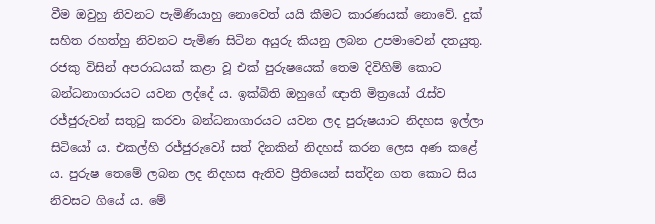වීම ඔවුහු නිවනට පැමිණියාහු නොවෙත් යයි කීමට කාරණයක් නොවේ. දුක් සහිත රහත්හු නිවනට පැමිණ සිටින අයුරු කියනු ලබන උපමාවෙන් දතයුතු. රජකු විසින් අපරාධයක් කළා වූ එක් පුරුෂයෙක් තෙම දිවිහිම් කොට බන්ධනාගාරයට යවන ලද්දේ ය. ඉක්බිති ඔහුගේ ඥාති මිත්‍රයෝ රැස්ව රජ්ජුරුවන් සතුටු කරවා බන්ධනාගාරයට යවන ලද පුරුෂයාට නිදහස ඉල්ලා සිටියෝ ය. එකල්හි රජ්ජුරුවෝ සත් දිනකින් නිදහස් කරන ලෙස අණ කළේ ය. පුරුෂ තෙමේ ලබන ලද නිදහස ඇතිව ප්‍රීතියෙන් සත්දින ගත කොට සිය නිවසට ගියේ ය. මේ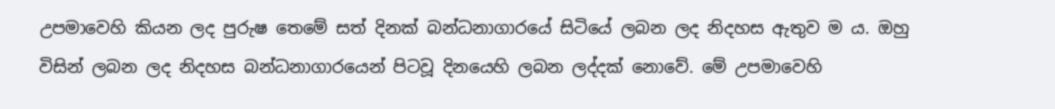උපමාවෙහි කියන ලද පුරුෂ තෙමේ සත් දිනක් බන්ධනාගාරයේ සිටියේ ලබන ලද නිදහස ඇතුව ම ය. ඔහු විසින් ලබන ලද නිදහස බන්ධනාගාරයෙන් පිටවූ දිනයෙහි ලබන ලද්දක් නොවේ. මේ උපමාවෙහි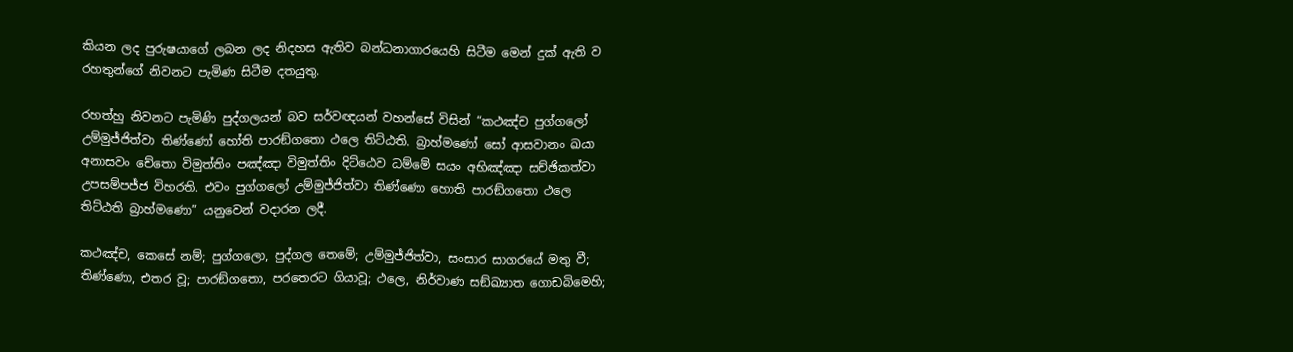කියන ලද පුරුෂයාගේ ලබන ලද නිදහස ඇතිව බන්ධනාගාරයෙහි සිටීම මෙන් දුක් ඇති ව රහතුන්ගේ නිවනට පැමිණ සිටීම දතයුතු.

රහත්හු නිවනට පැමිණි පුද්ගලයන් බව සර්වඥයන් වහන්සේ විසින් “කථඤ්ච පුග්ගලෝ උම්මුජ්ජිත්වා තිණ්ණෝ හෝති පාරඞ්ගතො ථලෙ තිට්ඨති. බ්‍රාහ්මණෝ සෝ ආසවානං ඛයා අනාසවං චේතො විමුත්තිං පඤ්ඤා විමුත්තිං දිට්ඨෙව ධම්මේ සයං අභිඤ්ඤා සච්ඡිකත්වා උපසම්පජ්ජ විහරති. එවං පුග්ගලෝ උම්මුජ්ජිත්වා තිණ්ණො හොති පාරඞ්ගතො ථලෙ තිට්ඨති බ්‍රාහ්මණො” යනුවෙන් වදාරන ලදී.

කථඤ්ච, කෙසේ නම්; පුග්ගලො, පුද්ගල තෙමේ; උම්මුජ්ජිත්වා, සංසාර සාගරයේ මතු වී; තිණ්ණො, එතර වූ; පාරඞ්ගතො, පරතෙරට ගියාවූ; ථලෙ, නිර්වාණ සඞ්ඛ්‍යාත ගොඩබිමෙහි;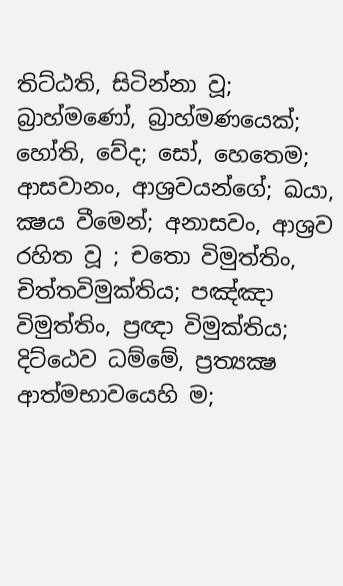තිට්ඨති, සිටින්නා වූ; බ්‍රාහ්මණෝ, බ්‍රාහ්මණයෙක්; හෝති, වේද; සෝ, හෙතෙම; ආසවානං, ආශ්‍රවයන්ගේ; ඛයා, ක්‍ෂය වීමෙන්; අනාසවං, ආශ්‍රව රහිත වූ ; චතො විමුත්තිං, චිත්තවිමුක්තිය; පඤ්ඤා විමුත්තිං, ප්‍රඥා විමුක්තිය; දිට්ඨෙව ධම්මේ, ප්‍රත්‍යක්‍ෂ ආත්මභාවයෙහි ම;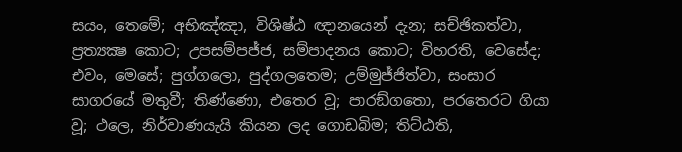සයං, තෙමේ; අභිඤ්ඤා, විශිෂ්ඨ ඥානයෙන් දැන; සච්ඡිකත්වා, ප්‍රත්‍යක්‍ෂ කොට; උපසම්පජ්ජ, සම්පාදනය කොට; විහරති, වෙසේද; එවං, මෙසේ; පුග්ගලො, පුද්ගලතෙම; උම්මුජ්ජිත්වා, සංසාර සාගරයේ මතුවී; තිණ්ණො, එතෙර වූ; පාරඞ්ගතො, පරතෙරට ගියා වූ; ථලෙ, නිර්වාණයැයි කියන ලද ගොඩබිම; තිට්ඨති,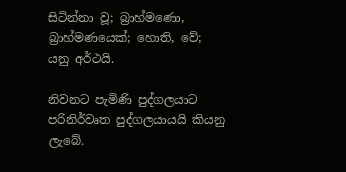සිටින්නා වූ; බ්‍රාහ්මණො, බ්‍රාහ්මණයෙක්; හොති, වේ; යනු අර්ථයි.

නිවනට පැමිණි පුද්ගලයාට පරිනිර්වෘත පුද්ගලයායයි කියනු ලැබේ.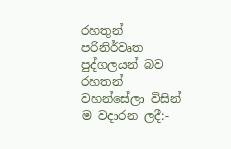රහතුන් පරිනිර්වෘත පුද්ගලයන් බව රහතන් වහන්සේලා විසින් ම වදාරන ලදී:-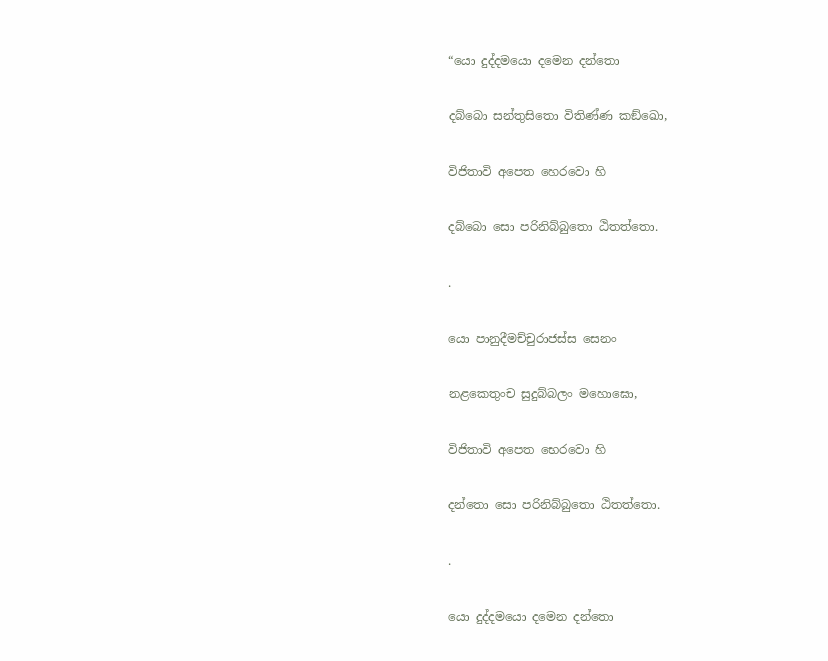“යො දුද්දමයො දමෙන දන්තො

දබ්බො සන්තුසිතො විතිණ්ණ කඞ්ඛො,

විජිතාවි අපෙත හෙරවො හි

දබ්බො සො පරිනිබ්බුතො ඨිතත්තො.

.

යො පානුදීමච්චුරාජස්ස සෙනං

නළකෙතුංච සුදුබ්බලං මහොඝො,

විජිතාවි අපෙත භෙරවො හි

දන්තො සො පරිනිබ්බුතො ඨිතත්තො.

.

යො දුද්දමයො දමෙන දන්තො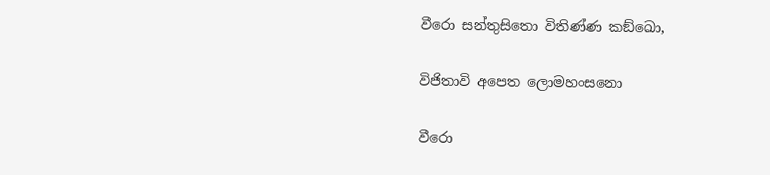වීරො සන්තුසිතො විතිණ්ණ කඞ්ඛො,

විජිතාවි අපෙත ලොමහංසනො

වීරො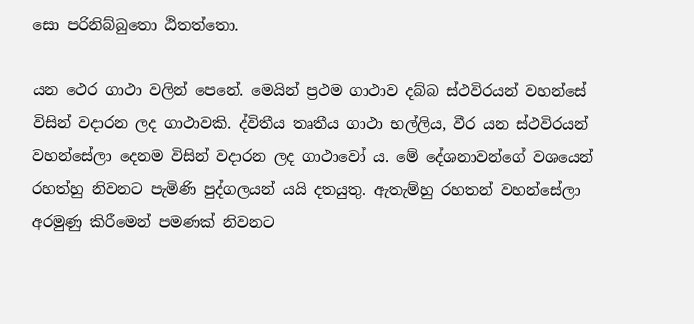සො පරිනිබ්බුතො ඨිතත්තො.

යන ථෙර ගාථා වලින් පෙනේ. මෙයින් ප්‍රථම ගාථාව දබ්බ ස්ථවිරයන් වහන්සේ විසින් වදාරන ලද ගාථාවකි. ද්විතීය තෘතීය ගාථා භල්ලිය, වීර යන ස්ථවිරයන් වහන්සේලා දෙනම විසින් වදාරන ලද ගාථාවෝ ය. මේ දේශනාවන්ගේ වශයෙන් රහත්හු නිවනට පැමිණි පුද්ගලයන් යයි දතයුතු. ඇතැම්හු රහතන් වහන්සේලා අරමුණු කිරීමෙන් පමණක් නිවනට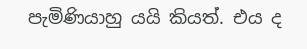පැමිණියාහු යයි කියත්. එය ද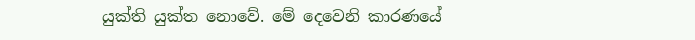යුක්ති යුක්ත නොවේ. මේ දෙවෙනි කාරණයේ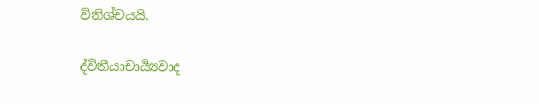විනිශ්චයයි.

ද්විතීයාචාර්‍ය්‍යවාද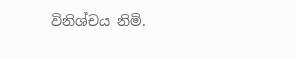විනිශ්චය නිමි.